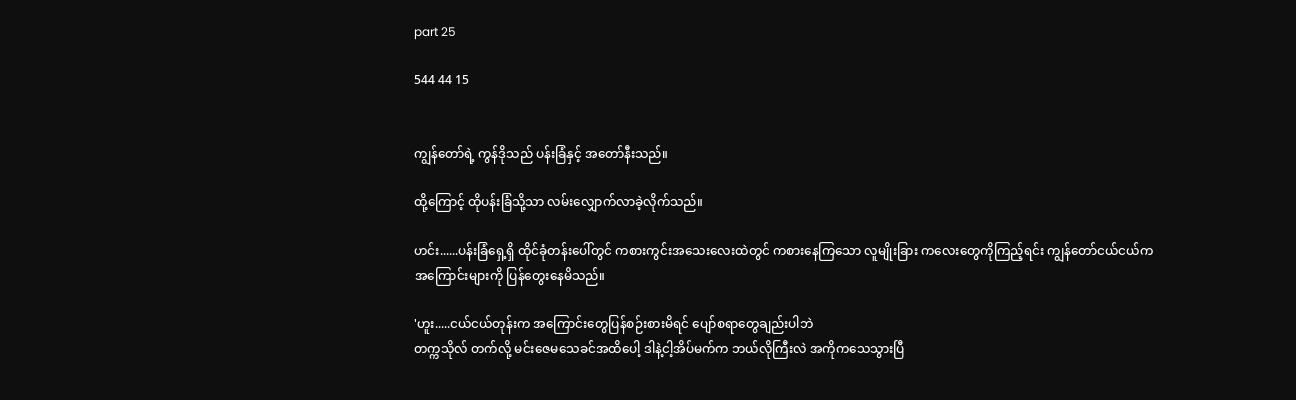part 25

544 44 15


ကျွန်တော်ရဲ့ ကွန်ဒိုသည် ပန်းခြံနှင့် အတော်နီးသည်။

ထို့ကြောင့် ထိုပန်းခြံသို့သာ လမ်းလျှောက်လာခဲ့လိုက်သည်။

ဟင်း......ပန်းခြံရှေ့ရှိ ထိုင်ခုံတန်းပေါ်တွင် ကစားကွင်းအသေးလေးထဲတွင် ကစားနေကြသော လူမျိုးခြား ကလေးတွေကိုကြည့်ရင်း ကျွန်တော်ငယ်ငယ်ကအကြောင်းများကို ပြန်တွေးနေမိသည်။

'ဟူး.....ငယ်ငယ်တုန်းက အကြောင်းတွေပြန်စဉ်းစားမိရင် ပျော်စရာတွေချည်းပါဘဲ
တက္ကသိုလ် တက်လို့ မင်းဇေမသေခင်အထိပေါ့ ဒါနဲ့ငါ့အိပ်မက်က ဘယ်လိုကြီးလဲ အကိုကသေသွားပြီ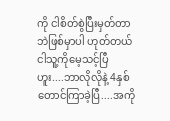ကို ငါစိတ်စွဲပြီးမှတ်တာဘဲဖြစ်မှာပါ ဟုတ်တယ် ငါသူ့ကိုမေ့သင့်ပြီ ဟူး....ဘာလိုလိုနဲ့ 4နှစ်တောင်ကြာခဲ့ပြီ....အကို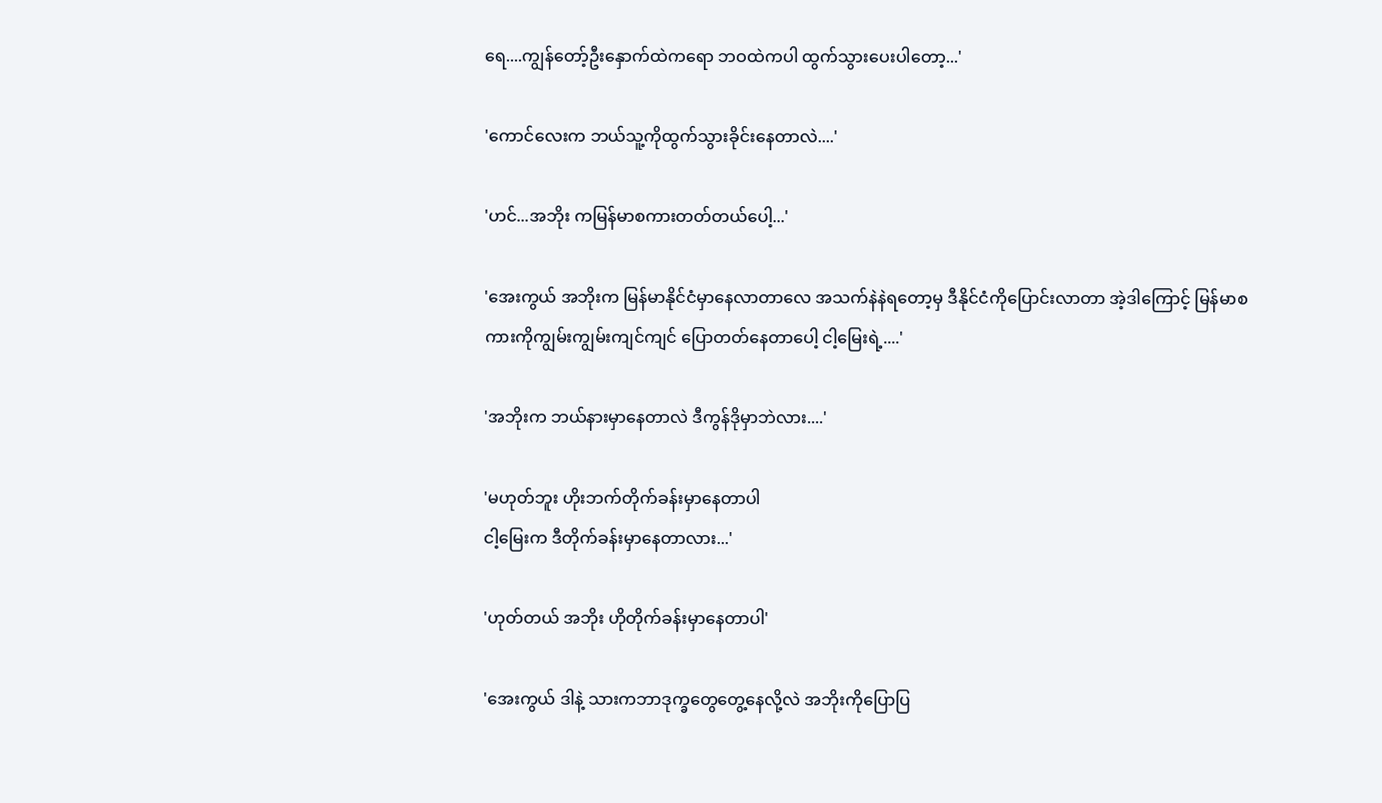ရေ....ကျွန်တော့်ဦးနှောက်ထဲကရော ဘဝထဲကပါ ထွက်သွားပေးပါတော့...'

'ကောင်လေးက ဘယ်သူ့ကိုထွက်သွားခိုင်းနေတာလဲ....'

'ဟင်...အဘိုး ကမြန်မာစကားတတ်တယ်ပေါ့...'

'အေးကွယ် အဘိုးက မြန်မာနိုင်ငံမှာနေလာတာလေ အသက်နဲနဲရတော့မှ ဒီနိုင်ငံကိုပြောင်းလာတာ အဲ့ဒါကြောင့် မြန်မာစကားကိုကျွမ်းကျွမ်းကျင်ကျင် ပြောတတ်နေတာပေါ့ ငါ့မြေးရဲ့....'

'အဘိုးက ဘယ်နားမှာနေတာလဲ ဒီကွန်ဒိုမှာဘဲလား....'

'မဟုတ်ဘူး ဟိုးဘက်တိုက်ခန်းမှာနေတာပါ
ငါ့မြေးက ဒီတိုက်ခန်းမှာနေတာလား...'

'ဟုတ်တယ် အဘိုး ဟိုတိုက်ခန်းမှာနေတာပါ'

'အေးကွယ် ဒါနဲ့ သားကဘာဒုက္ခတွေတွေ့နေလို့လဲ အဘိုးကိုပြောပြ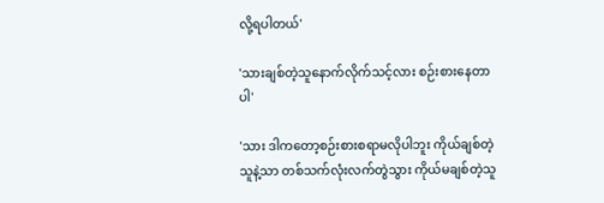လို့ရပါတယ်'

'သားချစ်တဲ့သူနောက်လိုက်သင့်လား စဉ်းစားနေတာပါ'

'သား ဒါကတော့စဉ်းစားစရာမလိုပါဘူး ကိုယ်ချစ်တဲ့သူနဲ့သာ တစ်သက်လုံးလက်တွဲသွား ကိုယ်မချစ်တဲ့သူ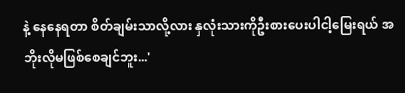နဲ့ နေနေရတာ စိတ်ချမ်းသာလို့လား နှလုံးသားကိုဦးစားပေးပါငါ့မြေးရယ် အဘိုးလိုမဖြစ်စေချင်ဘူး...'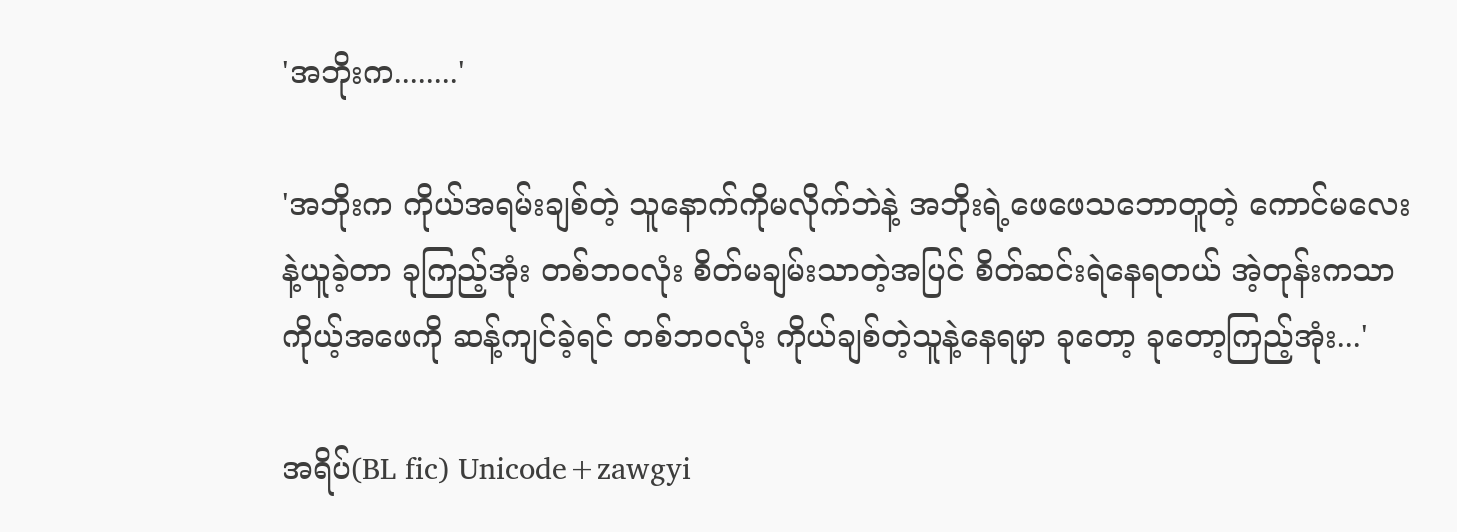'အဘိုးက........'

'အဘိုးက ကိုယ်အရမ်းချစ်တဲ့ သူနောက်ကိုမလိုက်ဘဲနဲ့ အဘိုးရဲ့ဖေဖေသဘောတူတဲ့ ကောင်မလေးနဲ့ယူခဲ့တာ ခုကြည့်အုံး တစ်ဘဝလုံး စိတ်မချမ်းသာတဲ့အပြင် စိတ်ဆင်းရဲနေရတယ် အဲ့တုန်းကသာ ကိုယ့်အဖေကို ဆန့်ကျင်ခဲ့ရင် တစ်ဘဝလုံး ကိုယ်ချစ်တဲ့သူနဲ့နေရမှာ ခုတော့ ခုတော့ကြည့်အုံး...'

အရိပ်(BL fic) Unicode+zawgyi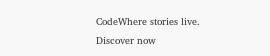CodeWhere stories live. Discover now